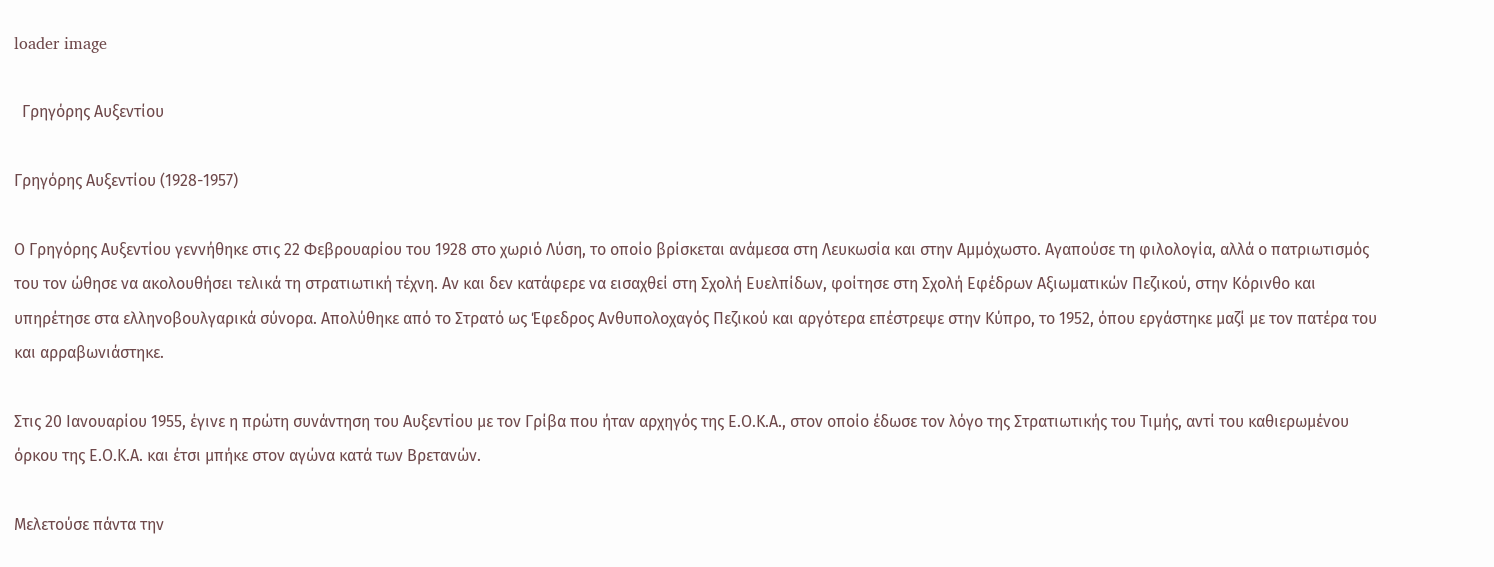loader image

  Γρηγόρης Αυξεντίου

Γρηγόρης Αυξεντίου (1928-1957)

Ο Γρηγόρης Αυξεντίου γεννήθηκε στις 22 Φεβρουαρίου του 1928 στο χωριό Λύση, το οποίο βρίσκεται ανάμεσα στη Λευκωσία και στην Αμμόχωστο. Αγαπούσε τη φιλολογία, αλλά ο πατριωτισμός του τον ώθησε να ακολουθήσει τελικά τη στρατιωτική τέχνη. Αν και δεν κατάφερε να εισαχθεί στη Σχολή Ευελπίδων, φοίτησε στη Σχολή Εφέδρων Αξιωματικών Πεζικού, στην Κόρινθο και υπηρέτησε στα ελληνοβουλγαρικά σύνορα. Απολύθηκε από το Στρατό ως Έφεδρος Ανθυπολοχαγός Πεζικού και αργότερα επέστρεψε στην Κύπρο, το 1952, όπου εργάστηκε μαζί με τον πατέρα του και αρραβωνιάστηκε.

Στις 20 Ιανουαρίου 1955, έγινε η πρώτη συνάντηση του Αυξεντίου με τον Γρίβα που ήταν αρχηγός της Ε.Ο.Κ.Α., στον οποίο έδωσε τον λόγο της Στρατιωτικής του Τιμής, αντί του καθιερωμένου όρκου της Ε.Ο.Κ.Α. και έτσι μπήκε στον αγώνα κατά των Βρετανών.

Μελετούσε πάντα την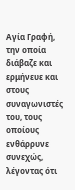Αγία Γραφή, την οποία διάβαζε και ερμήνευε και στους συναγωνιστές του, τους οποίους ενθάρρυνε συνεχώς, λέγοντας ότι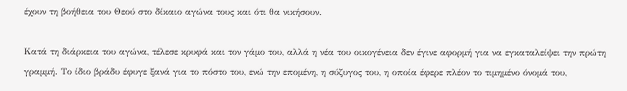έχουν τη βοήθεια του Θεού στο δίκαιο αγώνα τους και ότι θα νικήσουν.

Κατά τη διάρκεια του αγώνα, τέλεσε κρυφά και τον γάμο του, αλλά η νέα του οικογένεια δεν έγινε αφορμή για να εγκαταλείψει την πρώτη γραμμή. Το ίδιο βράδυ έφυγε ξανά για το πόστο του, ενώ την επομένη, η σύζυγος του, η οποία έφερε πλέον το τιμημένο όνομά του,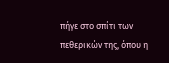πήγε στο σπίτι των πεθερικών της, όπου η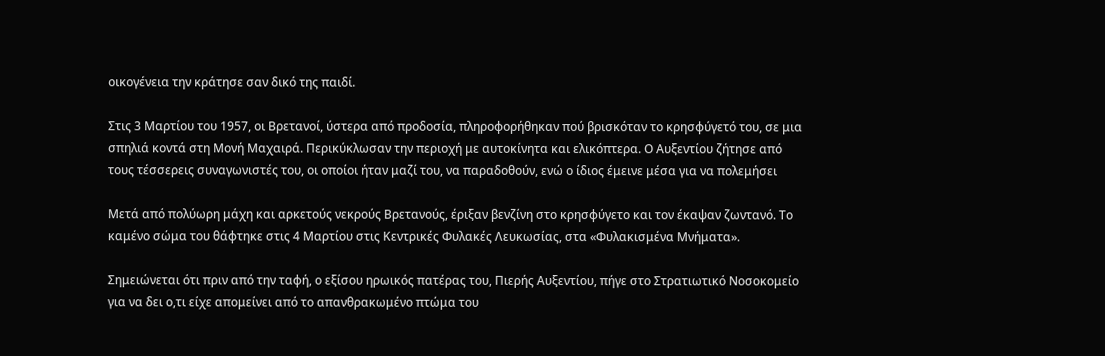οικογένεια την κράτησε σαν δικό της παιδί.

Στις 3 Μαρτίου του 1957, οι Βρετανοί, ύστερα από προδοσία, πληροφορήθηκαν πού βρισκόταν το κρησφύγετό του, σε μια σπηλιά κοντά στη Μονή Μαχαιρά. Περικύκλωσαν την περιοχή με αυτοκίνητα και ελικόπτερα. Ο Αυξεντίου ζήτησε από τους τέσσερεις συναγωνιστές του, οι οποίοι ήταν μαζί του, να παραδοθούν, ενώ ο ίδιος έμεινε μέσα για να πολεμήσει

Μετά από πολύωρη μάχη και αρκετούς νεκρούς Βρετανούς, έριξαν βενζίνη στο κρησφύγετο και τον έκαψαν ζωντανό. Το καμένο σώμα του θάφτηκε στις 4 Μαρτίου στις Κεντρικές Φυλακές Λευκωσίας, στα «Φυλακισμένα Μνήματα».

Σημειώνεται ότι πριν από την ταφή, ο εξίσου ηρωικός πατέρας του, Πιερής Αυξεντίου, πήγε στο Στρατιωτικό Νοσοκομείο για να δει ο,τι είχε απομείνει από το απανθρακωμένο πτώμα του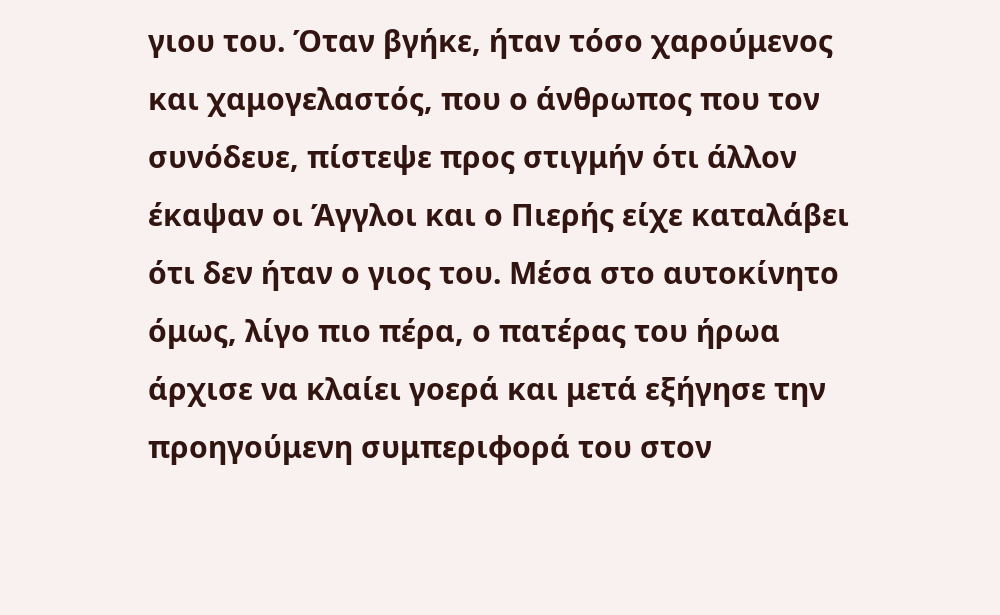γιου του. Όταν βγήκε, ήταν τόσο χαρούμενος και χαμογελαστός, που ο άνθρωπος που τον συνόδευε, πίστεψε προς στιγμήν ότι άλλον έκαψαν οι Άγγλοι και ο Πιερής είχε καταλάβει ότι δεν ήταν ο γιος του. Μέσα στο αυτοκίνητο όμως, λίγο πιο πέρα, ο πατέρας του ήρωα άρχισε να κλαίει γοερά και μετά εξήγησε την προηγούμενη συμπεριφορά του στον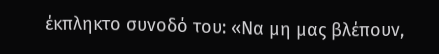έκπληκτο συνοδό του: «Να μη μας βλέπουν,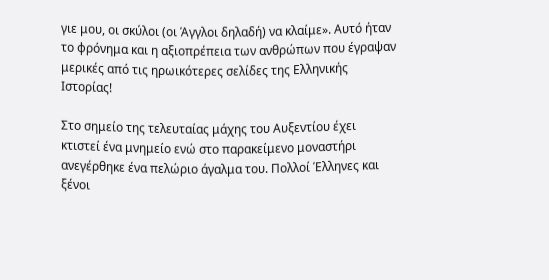γιε μου, οι σκύλοι (οι Άγγλοι δηλαδή) να κλαίμε». Αυτό ήταν το φρόνημα και η αξιοπρέπεια των ανθρώπων που έγραψαν μερικές από τις ηρωικότερες σελίδες της Ελληνικής Ιστορίας!

Στο σημείο της τελευταίας μάχης του Αυξεντίου έχει κτιστεί ένα μνημείο ενώ στο παρακείμενο μοναστήρι ανεγέρθηκε ένα πελώριο άγαλμα του. Πολλοί Έλληνες και ξένοι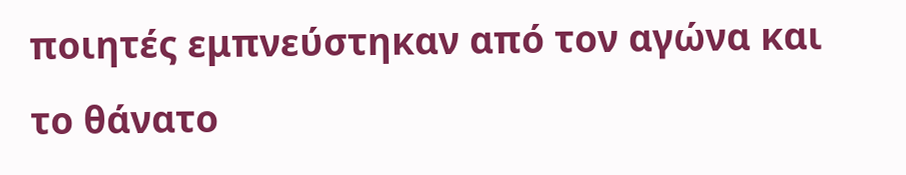ποιητές εμπνεύστηκαν από τον αγώνα και το θάνατο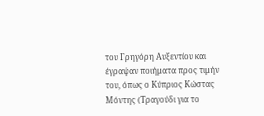του Γρηγόρη Αυξεντίου και έγραψαν ποιήματα προς τιμήν του, όπως ο Κύπριος Κώστας Μόντης (Τραγούδι για το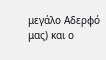μεγάλο Αδερφό μας) και ο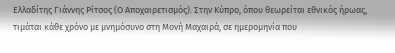Ελλαδίτης Γιάννης Ρίτσος (Ο Αποχαιρετισμός). Στην Κύπρο, όπου θεωρείται εθνικός ήρωας, τιμάται κάθε χρόνο με μνημόσυνο στη Μονή Μαχαιρά, σε ημερομηνία που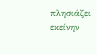πλησιάζει εκείνην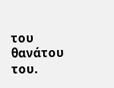του θανάτου του.